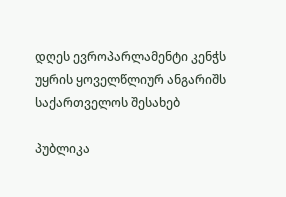დღეს ევროპარლამენტი კენჭს უყრის ყოველწლიურ ანგარიშს საქართველოს შესახებ

პუბლიკა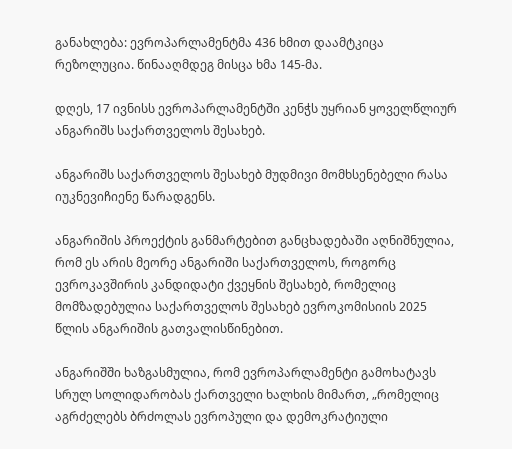განახლება: ევროპარლამენტმა 436 ხმით დაამტკიცა რეზოლუცია. წინააღმდეგ მისცა ხმა 145-მა.

დღეს, 17 ივნისს ევროპარლამენტში კენჭს უყრიან ყოველწლიურ ანგარიშს საქართველოს შესახებ.

ანგარიშს საქართველოს შესახებ მუდმივი მომხსენებელი რასა იუკნევიჩიენე წარადგენს.

ანგარიშის პროექტის განმარტებით განცხადებაში აღნიშნულია, რომ ეს არის მეორე ანგარიში საქართველოს, როგორც ევროკავშირის კანდიდატი ქვეყნის შესახებ, რომელიც მომზადებულია საქართველოს შესახებ ევროკომისიის 2025 წლის ანგარიშის გათვალისწინებით.

ანგარიშში ხაზგასმულია, რომ ევროპარლამენტი გამოხატავს სრულ სოლიდარობას ქართველი ხალხის მიმართ, „რომელიც აგრძელებს ბრძოლას ევროპული და დემოკრატიული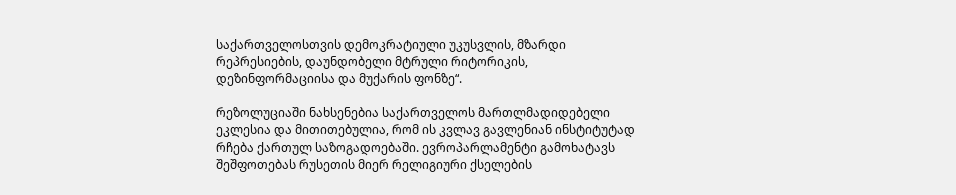საქართველოსთვის დემოკრატიული უკუსვლის, მზარდი რეპრესიების, დაუნდობელი მტრული რიტორიკის, დეზინფორმაციისა და მუქარის ფონზე“.

რეზოლუციაში ნახსენებია საქართველოს მართლმადიდებელი ეკლესია და მითითებულია, რომ ის კვლავ გავლენიან ინსტიტუტად რჩება ქართულ საზოგადოებაში. ევროპარლამენტი გამოხატავს შეშფოთებას რუსეთის მიერ რელიგიური ქსელების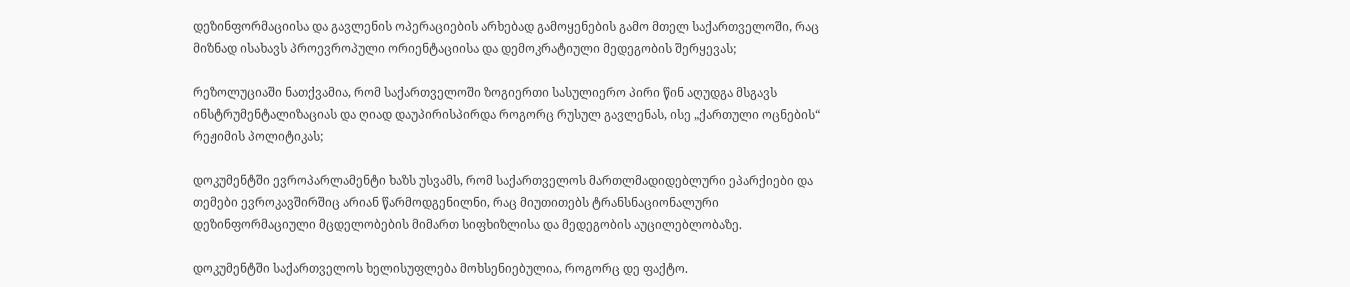დეზინფორმაციისა და გავლენის ოპერაციების არხებად გამოყენების გამო მთელ საქართველოში, რაც მიზნად ისახავს პროევროპული ორიენტაციისა და დემოკრატიული მედეგობის შერყევას;

რეზოლუციაში ნათქვამია, რომ საქართველოში ზოგიერთი სასულიერო პირი წინ აღუდგა მსგავს ინსტრუმენტალიზაციას და ღიად დაუპირისპირდა როგორც რუსულ გავლენას, ისე „ქართული ოცნების“ რეჟიმის პოლიტიკას;

დოკუმენტში ევროპარლამენტი ხაზს უსვამს, რომ საქართველოს მართლმადიდებლური ეპარქიები და თემები ევროკავშირშიც არიან წარმოდგენილნი, რაც მიუთითებს ტრანსნაციონალური დეზინფორმაციული მცდელობების მიმართ სიფხიზლისა და მედეგობის აუცილებლობაზე.

დოკუმენტში საქართველოს ხელისუფლება მოხსენიებულია, როგორც დე ფაქტო.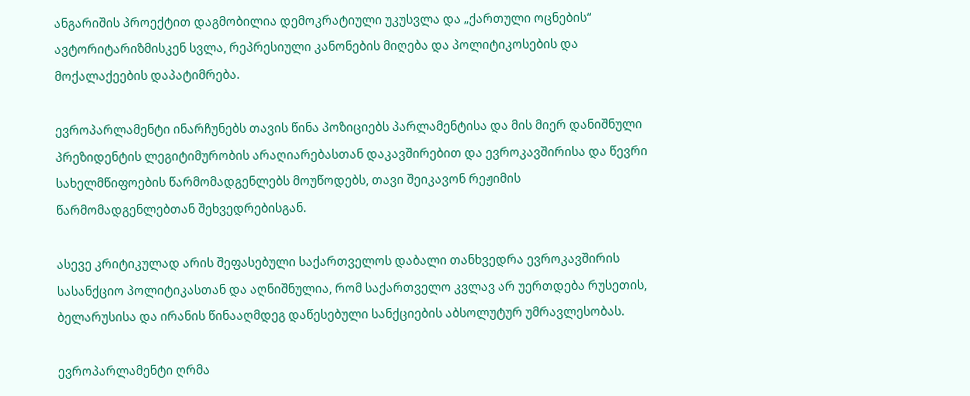ანგარიშის პროექტით დაგმობილია დემოკრატიული უკუსვლა და „ქართული ოცნების“ ავტორიტარიზმისკენ სვლა, რეპრესიული კანონების მიღება და პოლიტიკოსების და მოქალაქეების დაპატიმრება.

ევროპარლამენტი ინარჩუნებს თავის წინა პოზიციებს პარლამენტისა და მის მიერ დანიშნული პრეზიდენტის ლეგიტიმურობის არაღიარებასთან დაკავშირებით და ევროკავშირისა და წევრი სახელმწიფოების წარმომადგენლებს მოუწოდებს, თავი შეიკავონ რეჟიმის წარმომადგენლებთან შეხვედრებისგან.

ასევე კრიტიკულად არის შეფასებული საქართველოს დაბალი თანხვედრა ევროკავშირის სასანქციო პოლიტიკასთან და აღნიშნულია, რომ საქართველო კვლავ არ უერთდება რუსეთის, ბელარუსისა და ირანის წინააღმდეგ დაწესებული სანქციების აბსოლუტურ უმრავლესობას.

ევროპარლამენტი ღრმა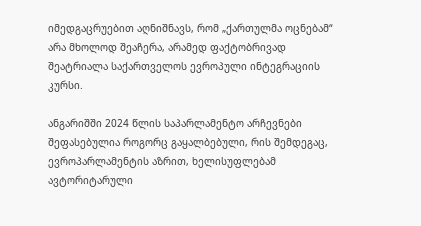იმედგაცრუებით აღნიშნავს, რომ „ქართულმა ოცნებამ“ არა მხოლოდ შეაჩერა, არამედ ფაქტობრივად შეატრიალა საქართველოს ევროპული ინტეგრაციის კურსი.

ანგარიშში 2024 წლის საპარლამენტო არჩევნები შეფასებულია როგორც გაყალბებული, რის შემდეგაც, ევროპარლამენტის აზრით, ხელისუფლებამ ავტორიტარული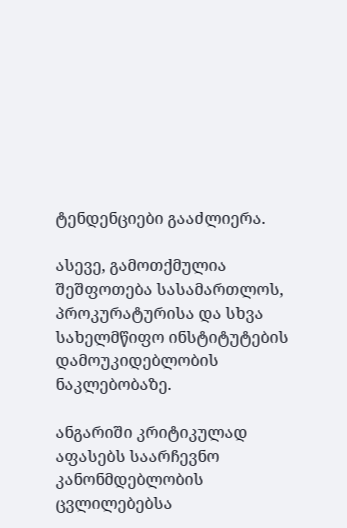ტენდენციები გააძლიერა.

ასევე, გამოთქმულია შეშფოთება სასამართლოს, პროკურატურისა და სხვა სახელმწიფო ინსტიტუტების დამოუკიდებლობის ნაკლებობაზე.

ანგარიში კრიტიკულად აფასებს საარჩევნო კანონმდებლობის ცვლილებებსა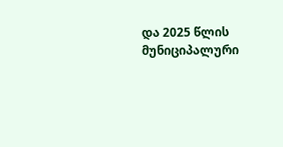და 2025 წლის მუნიციპალური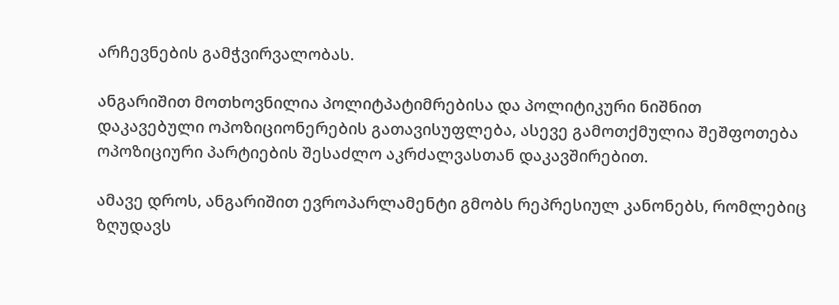არჩევნების გამჭვირვალობას.

ანგარიშით მოთხოვნილია პოლიტპატიმრებისა და პოლიტიკური ნიშნით დაკავებული ოპოზიციონერების გათავისუფლება, ასევე გამოთქმულია შეშფოთება ოპოზიციური პარტიების შესაძლო აკრძალვასთან დაკავშირებით.

ამავე დროს, ანგარიშით ევროპარლამენტი გმობს რეპრესიულ კანონებს, რომლებიც ზღუდავს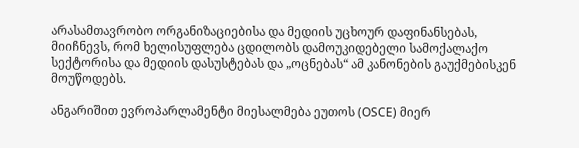არასამთავრობო ორგანიზაციებისა და მედიის უცხოურ დაფინანსებას, მიიჩნევს, რომ ხელისუფლება ცდილობს დამოუკიდებელი სამოქალაქო სექტორისა და მედიის დასუსტებას და „ოცნებას“ ამ კანონების გაუქმებისკენ მოუწოდებს.

ანგარიშით ევროპარლამენტი მიესალმება ეუთოს (OSCE) მიერ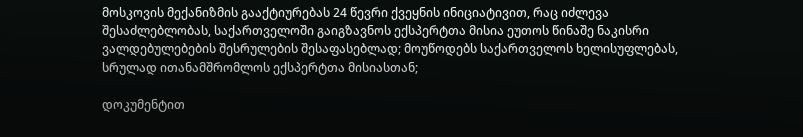მოსკოვის მექანიზმის გააქტიურებას 24 წევრი ქვეყნის ინიციატივით, რაც იძლევა შესაძლებლობას, საქართველოში გაიგზავნოს ექსპერტთა მისია ეუთოს წინაშე ნაკისრი ვალდებულებების შესრულების შესაფასებლად; მოუწოდებს საქართველოს ხელისუფლებას, სრულად ითანამშრომლოს ექსპერტთა მისიასთან;

დოკუმენტით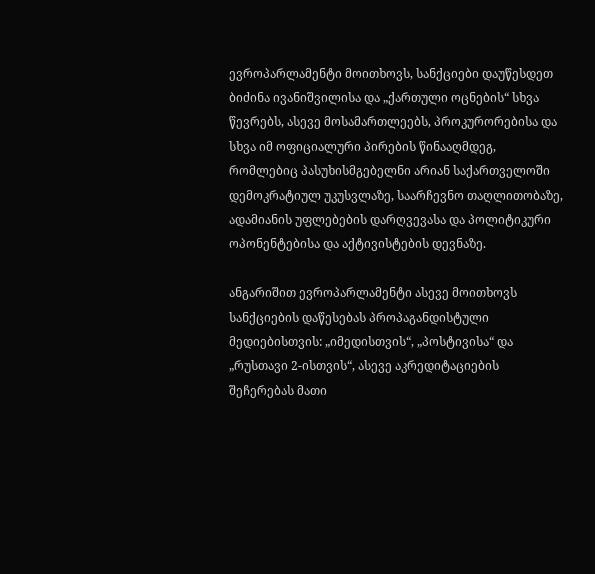ევროპარლამენტი მოითხოვს, სანქციები დაუწესდეთ ბიძინა ივანიშვილისა და „ქართული ოცნების“ სხვა წევრებს, ასევე მოსამართლეებს, პროკურორებისა და სხვა იმ ოფიციალური პირების წინააღმდეგ, რომლებიც პასუხისმგებელნი არიან საქართველოში დემოკრატიულ უკუსვლაზე, საარჩევნო თაღლითობაზე, ადამიანის უფლებების დარღვევასა და პოლიტიკური ოპონენტებისა და აქტივისტების დევნაზე.

ანგარიშით ევროპარლამენტი ასევე მოითხოვს სანქციების დაწესებას პროპაგანდისტული მედიებისთვის: „იმედისთვის“, „პოსტივისა“ და „რუსთავი 2-ისთვის“, ასევე აკრედიტაციების შეჩერებას მათი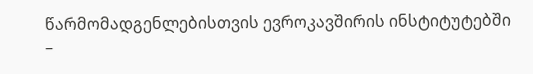წარმომადგენლებისთვის ევროკავშირის ინსტიტუტებში –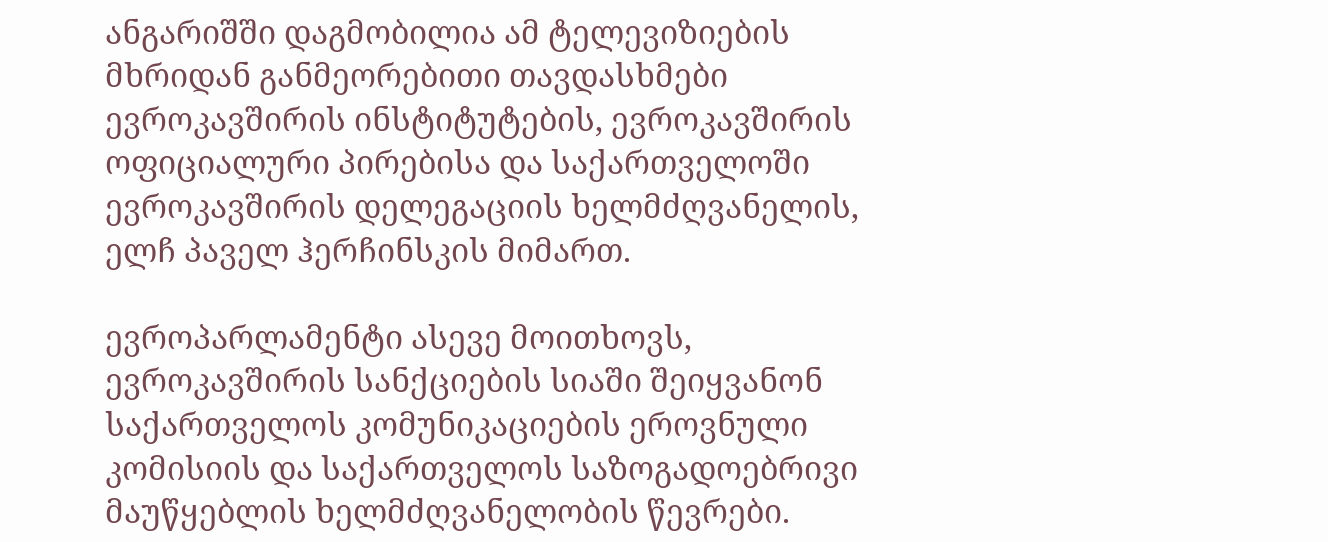ანგარიშში დაგმობილია ამ ტელევიზიების მხრიდან განმეორებითი თავდასხმები ევროკავშირის ინსტიტუტების, ევროკავშირის ოფიციალური პირებისა და საქართველოში ევროკავშირის დელეგაციის ხელმძღვანელის, ელჩ პაველ ჰერჩინსკის მიმართ.

ევროპარლამენტი ასევე მოითხოვს, ევროკავშირის სანქციების სიაში შეიყვანონ საქართველოს კომუნიკაციების ეროვნული კომისიის და საქართველოს საზოგადოებრივი მაუწყებლის ხელმძღვანელობის წევრები.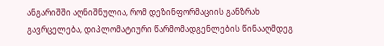ანგარიშში აღნიშნულია, რომ დეზინფორმაციის განზრახ გავრცელება, დიპლომატიური წარმომადგენლების წინააღმდეგ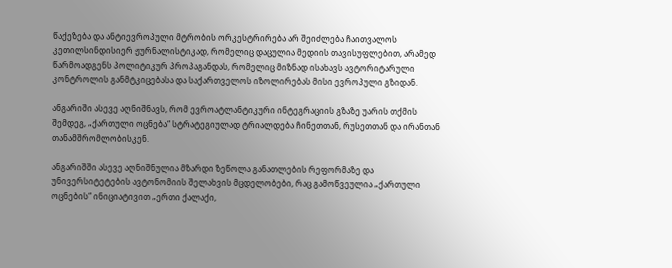წაქეზება და ანტიევროპული მტრობის ორკესტრირება არ შეიძლება ჩაითვალოს კეთილსინდისიერ ჟურნალისტიკად, რომელიც დაცულია მედიის თავისუფლებით, არამედ წარმოადგენს პოლიტიკურ პროპაგანდას, რომელიც მიზნად ისახავს ავტორიტარული კონტროლის განმტკიცებასა და საქართველოს იზოლირებას მისი ევროპული გზიდან.

ანგარიში ასევე აღნიშნავს, რომ ევროატლანტიკური ინტეგრაციის გზაზე უარის თქმის შემდეგ, „ქართული ოცნება“ სტრატეგიულად ტრიალდება ჩინეთთან, რუსეთთან და ირანთან თანამშრომლობისკენ.

ანგარიშში ასევე აღნიშნულია მზარდი ზეწოლა განათლების რეფორმაზე და უნივერსიტეტების ავტონომიის შელახვის მცდელობები, რაც გამოწვეულია „ქართული ოცნების“ ინიციატივით „ერთი ქალაქი,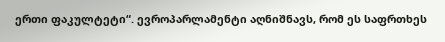ერთი ფაკულტეტი“. ევროპარლამენტი აღნიშნავს, რომ ეს საფრთხეს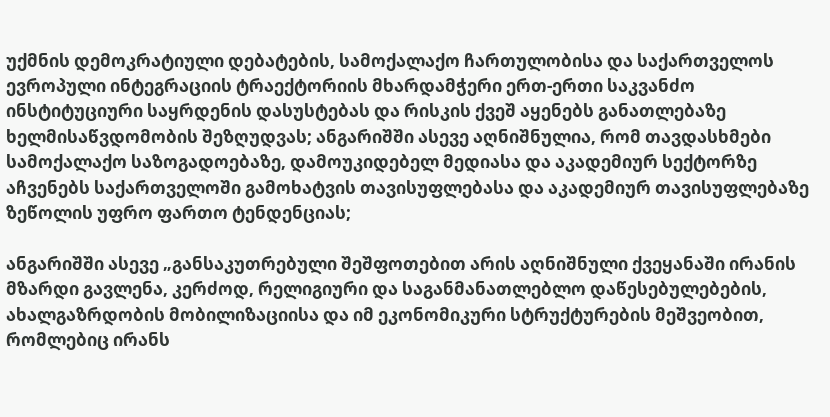უქმნის დემოკრატიული დებატების, სამოქალაქო ჩართულობისა და საქართველოს ევროპული ინტეგრაციის ტრაექტორიის მხარდამჭერი ერთ-ერთი საკვანძო ინსტიტუციური საყრდენის დასუსტებას და რისკის ქვეშ აყენებს განათლებაზე ხელმისაწვდომობის შეზღუდვას; ანგარიშში ასევე აღნიშნულია, რომ თავდასხმები სამოქალაქო საზოგადოებაზე, დამოუკიდებელ მედიასა და აკადემიურ სექტორზე აჩვენებს საქართველოში გამოხატვის თავისუფლებასა და აკადემიურ თავისუფლებაზე ზეწოლის უფრო ფართო ტენდენციას;

ანგარიშში ასევე „განსაკუთრებული შეშფოთებით არის აღნიშნული ქვეყანაში ირანის მზარდი გავლენა, კერძოდ, რელიგიური და საგანმანათლებლო დაწესებულებების, ახალგაზრდობის მობილიზაციისა და იმ ეკონომიკური სტრუქტურების მეშვეობით, რომლებიც ირანს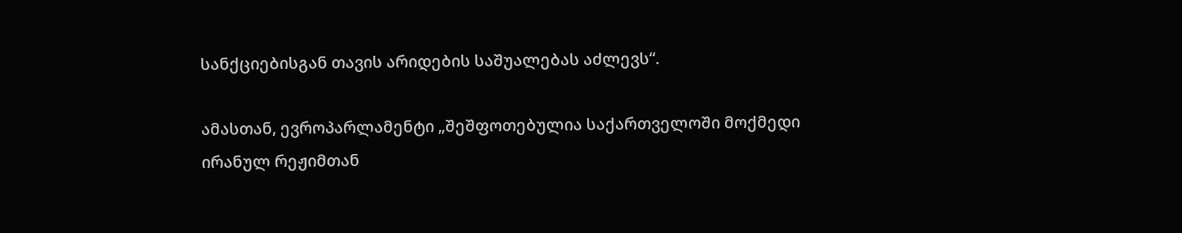სანქციებისგან თავის არიდების საშუალებას აძლევს“.

ამასთან, ევროპარლამენტი „შეშფოთებულია საქართველოში მოქმედი ირანულ რეჟიმთან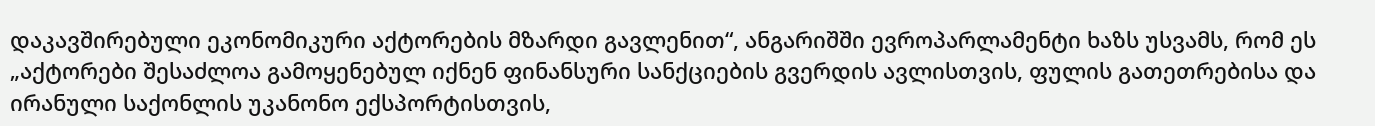დაკავშირებული ეკონომიკური აქტორების მზარდი გავლენით“, ანგარიშში ევროპარლამენტი ხაზს უსვამს, რომ ეს „აქტორები შესაძლოა გამოყენებულ იქნენ ფინანსური სანქციების გვერდის ავლისთვის, ფულის გათეთრებისა და ირანული საქონლის უკანონო ექსპორტისთვის,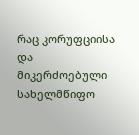რაც კორუფციისა და მიკერძოებული სახელმწიფო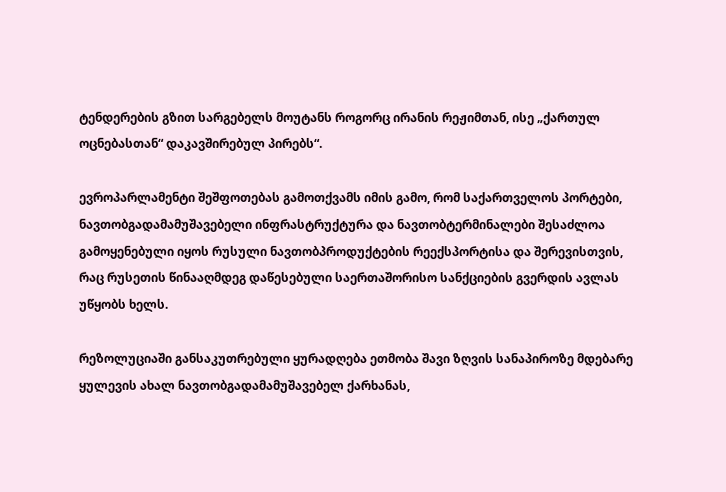ტენდერების გზით სარგებელს მოუტანს როგორც ირანის რეჟიმთან, ისე „ქართულ ოცნებასთან“ დაკავშირებულ პირებს“.

ევროპარლამენტი შეშფოთებას გამოთქვამს იმის გამო, რომ საქართველოს პორტები, ნავთობგადამამუშავებელი ინფრასტრუქტურა და ნავთობტერმინალები შესაძლოა გამოყენებული იყოს რუსული ნავთობპროდუქტების რეექსპორტისა და შერევისთვის, რაც რუსეთის წინააღმდეგ დაწესებული საერთაშორისო სანქციების გვერდის ავლას უწყობს ხელს.

რეზოლუციაში განსაკუთრებული ყურადღება ეთმობა შავი ზღვის სანაპიროზე მდებარე ყულევის ახალ ნავთობგადამამუშავებელ ქარხანას,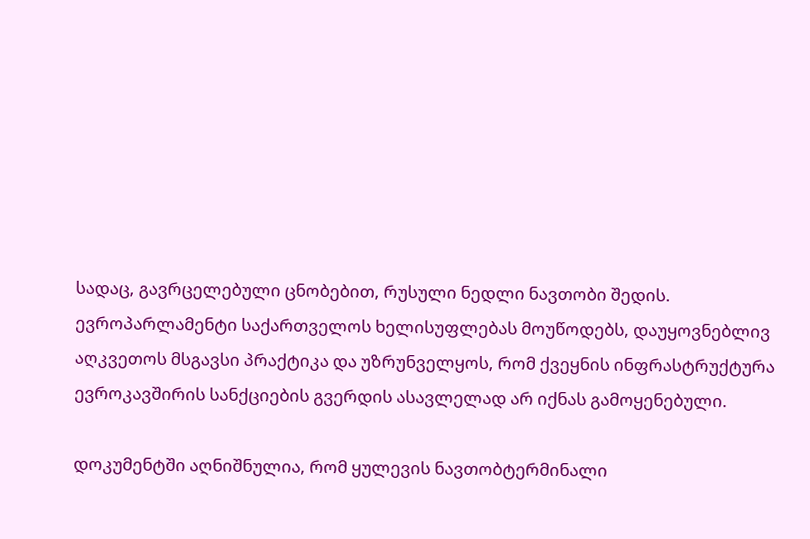სადაც, გავრცელებული ცნობებით, რუსული ნედლი ნავთობი შედის. ევროპარლამენტი საქართველოს ხელისუფლებას მოუწოდებს, დაუყოვნებლივ აღკვეთოს მსგავსი პრაქტიკა და უზრუნველყოს, რომ ქვეყნის ინფრასტრუქტურა ევროკავშირის სანქციების გვერდის ასავლელად არ იქნას გამოყენებული.

დოკუმენტში აღნიშნულია, რომ ყულევის ნავთობტერმინალი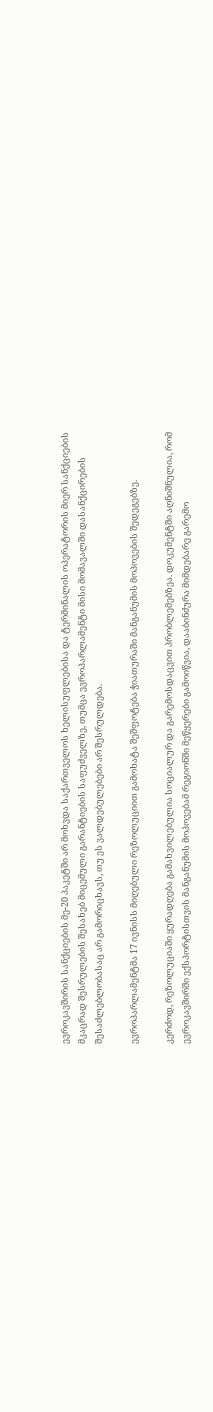ევროკავშირის სანქციების მე-20 პაკეტში არ მოხვდა საქართველოს ხელისუფლებისა და ტერმინალის ოპერატორის მიერ სანქციების მკაცრად შესრულების შესახებ მიცემული გარანტიების საფუძველზე, თუმცა ევროპარლამენტი მისი მომავალში დასანქცირების შესაძლებლობასაც არ გამორიცხავს, თუ ეს ვალდებულებები არ შესრულდება.

ევროპარლამენტმა 17 ივნისს მიღებული რეზოლუციით გამოხატა შეშფოტება ჭიათურაში მანგანუმის მოპოვების შედეგებზე.

კერძოდ, რეზოლუციაში ყურადღება გამახვილებულია სოციალურ და გარემოსდაცვით პრობლემებზეა. დოკუმენტში აღნიშნულია, რომ ევროკავშირში ექსპორტისთვის მანგანუმის მოპოვებამ რეგიონში მეწყერები გამოიწვია, დააბინძურა მიმდებარე გარემო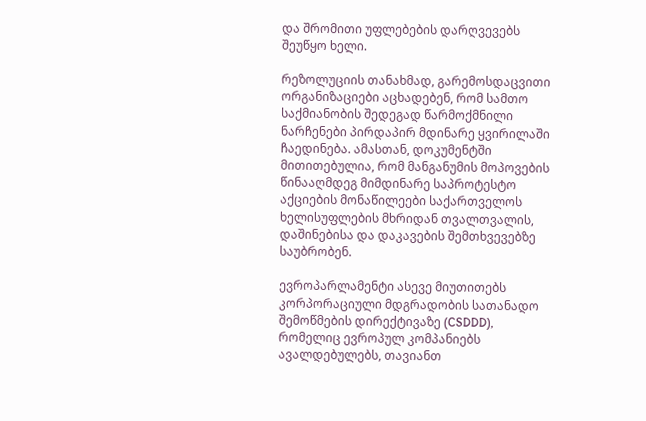და შრომითი უფლებების დარღვევებს შეუწყო ხელი.

რეზოლუციის თანახმად, გარემოსდაცვითი ორგანიზაციები აცხადებენ, რომ სამთო საქმიანობის შედეგად წარმოქმნილი ნარჩენები პირდაპირ მდინარე ყვირილაში ჩაედინება. ამასთან, დოკუმენტში მითითებულია, რომ მანგანუმის მოპოვების წინააღმდეგ მიმდინარე საპროტესტო აქციების მონაწილეები საქართველოს ხელისუფლების მხრიდან თვალთვალის, დაშინებისა და დაკავების შემთხვევებზე საუბრობენ.

ევროპარლამენტი ასევე მიუთითებს კორპორაციული მდგრადობის სათანადო შემოწმების დირექტივაზე (CSDDD), რომელიც ევროპულ კომპანიებს ავალდებულებს, თავიანთ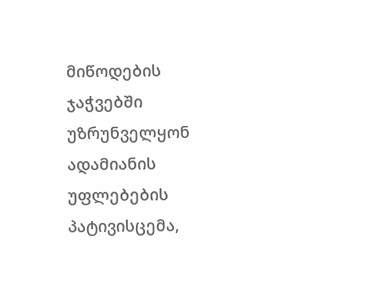მიწოდების ჯაჭვებში უზრუნველყონ ადამიანის უფლებების პატივისცემა,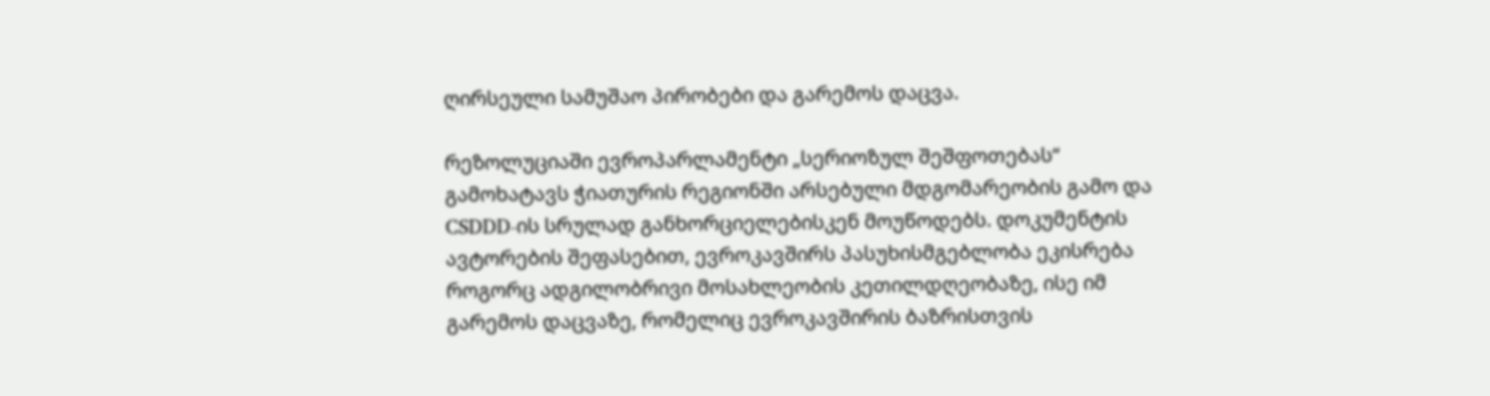ღირსეული სამუშაო პირობები და გარემოს დაცვა.

რეზოლუციაში ევროპარლამენტი „სერიოზულ შეშფოთებას“ გამოხატავს ჭიათურის რეგიონში არსებული მდგომარეობის გამო და CSDDD-ის სრულად განხორციელებისკენ მოუწოდებს. დოკუმენტის ავტორების შეფასებით, ევროკავშირს პასუხისმგებლობა ეკისრება როგორც ადგილობრივი მოსახლეობის კეთილდღეობაზე, ისე იმ გარემოს დაცვაზე, რომელიც ევროკავშირის ბაზრისთვის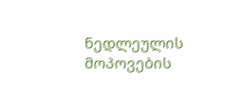ნედლეულის მოპოვების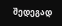შედეგად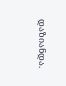დაზიანდა.